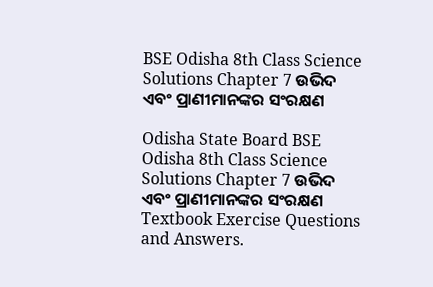BSE Odisha 8th Class Science Solutions Chapter 7 ଉଭିଦ ଏବଂ ପ୍ରାଣୀମାନଙ୍କର ସଂରକ୍ଷଣ

Odisha State Board BSE Odisha 8th Class Science Solutions Chapter 7 ଉଭିଦ ଏବଂ ପ୍ରାଣୀମାନଙ୍କର ସଂରକ୍ଷଣ Textbook Exercise Questions and Answers.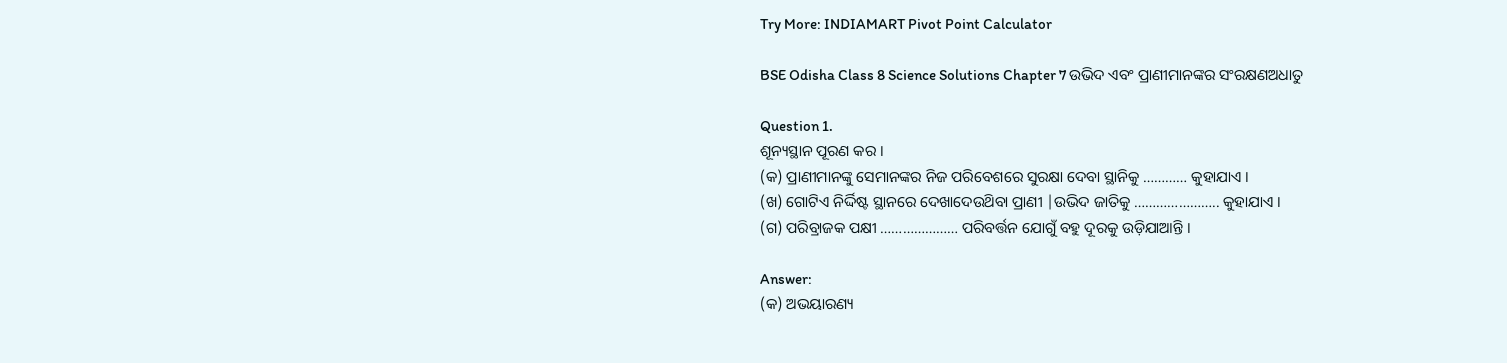Try More: INDIAMART Pivot Point Calculator

BSE Odisha Class 8 Science Solutions Chapter 7 ଉଭିଦ ଏବଂ ପ୍ରାଣୀମାନଙ୍କର ସଂରକ୍ଷଣଅଧାତୁ

Question 1.
ଶୂନ୍ୟସ୍ଥାନ ପୂରଣ କର ।
(କ) ପ୍ରାଣୀମାନଙ୍କୁ ସେମାନଙ୍କର ନିଜ ପରିବେଶରେ ସୁରକ୍ଷା ଦେବା ସ୍ଥାନିକୁ ………… କୁହାଯାଏ ।
(ଖ) ଗୋଟିଏ ନିର୍ଦ୍ଦିଷ୍ଟ ସ୍ଥାନରେ ଦେଖାଦେଉଥ‌ିବା ପ୍ରାଣୀ |ଉଭିଦ ଜାତିକୁ ………………….. କୁହାଯାଏ ।
(ଗ) ପରିବ୍ରାଜକ ପକ୍ଷୀ ………………… ପରିବର୍ତ୍ତନ ଯୋଗୁଁ ବହୁ ଦୂରକୁ ଉଡ଼ିଯାଆନ୍ତି ।

Answer:
(କ) ଅଭୟାରଣ୍ୟ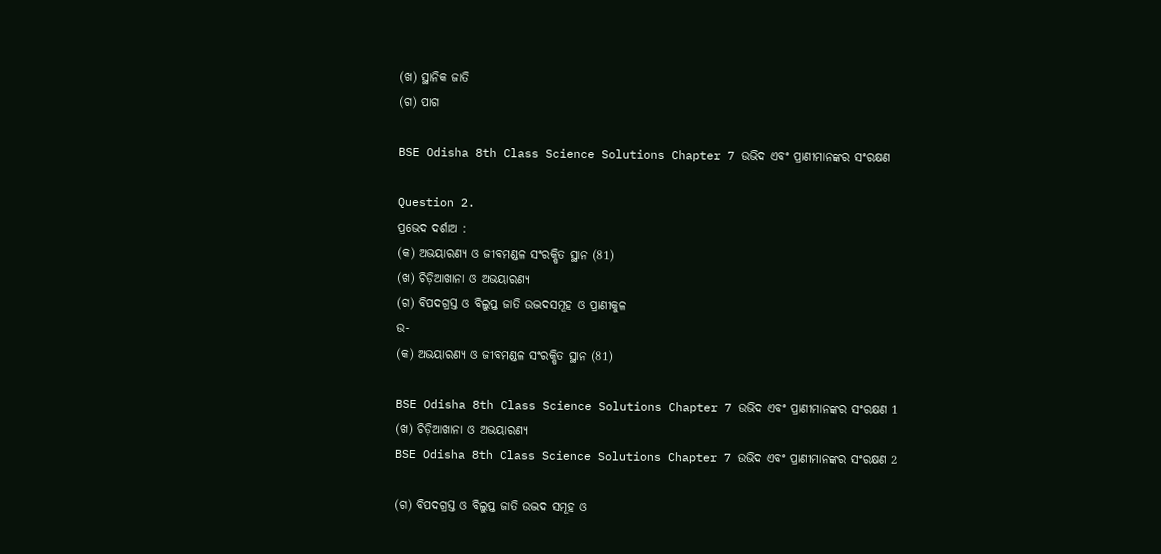(ଖ) ସ୍ଥାନିକ ଜାତି
(ଗ) ପାଗ

BSE Odisha 8th Class Science Solutions Chapter 7 ଉଭିଦ ଏବଂ ପ୍ରାଣୀମାନଙ୍କର ସଂରକ୍ଷଣ

Question 2.
ପ୍ରଭେଦ ଦର୍ଶାଅ :
(କ) ଅଭୟାରଣ୍ୟ ଓ ଜୀବମଣ୍ଡଳ ସଂରକ୍ଷିତ ସ୍ଥାନ (81)
(ଖ) ଚିଡ଼ିଆଖାନା ଓ ଅଭୟାରଣ୍ୟ
(ଗ) ବିପଦଗ୍ରସ୍ତ ଓ ବିଲୁପ୍ତ ଜାତି ଉଦ୍ଭଦସମୂହ ଓ ପ୍ରାଣୀକୁଳ
ଉ-
(କ) ଅଭୟାରଣ୍ୟ ଓ ଜୀବମଣ୍ଡଳ ସଂରକ୍ଷିତ ସ୍ଥାନ (81)

BSE Odisha 8th Class Science Solutions Chapter 7 ଉଭିଦ ଏବଂ ପ୍ରାଣୀମାନଙ୍କର ସଂରକ୍ଷଣ 1
(ଖ) ଚିଡ଼ିଆଖାନା ଓ ଅଭୟାରଣ୍ୟ
BSE Odisha 8th Class Science Solutions Chapter 7 ଉଭିଦ ଏବଂ ପ୍ରାଣୀମାନଙ୍କର ସଂରକ୍ଷଣ 2

(ଗ) ବିପଦଗ୍ରସ୍ତ ଓ ବିଲୁପ୍ତ ଜାତି ଉଦ୍ଭଦ ସମୂହ ଓ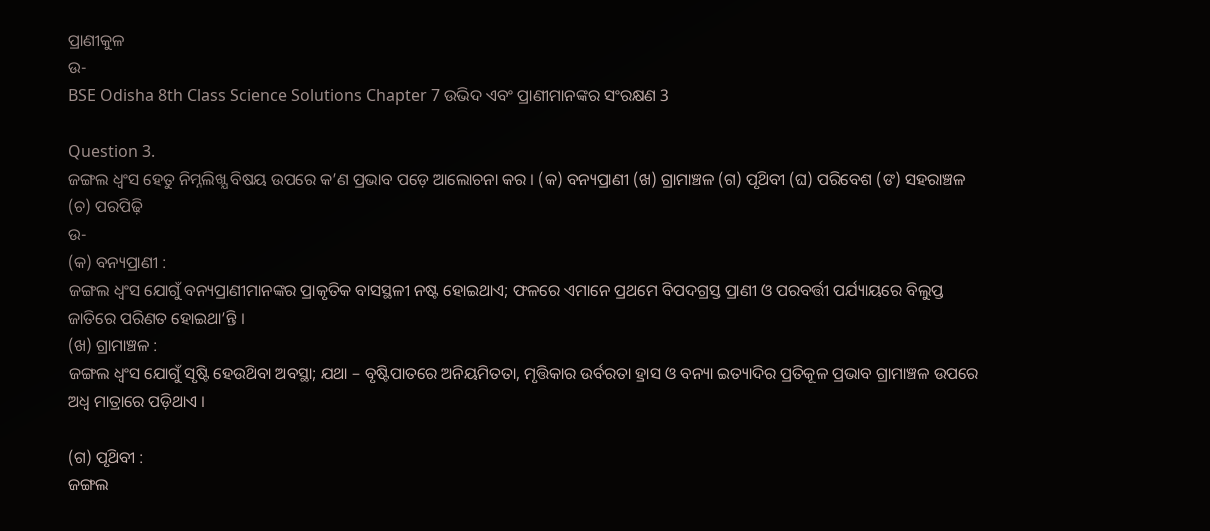ପ୍ରାଣୀକୁଳ
ଉ-
BSE Odisha 8th Class Science Solutions Chapter 7 ଉଭିଦ ଏବଂ ପ୍ରାଣୀମାନଙ୍କର ସଂରକ୍ଷଣ 3

Question 3.
ଜଙ୍ଗଲ ଧ୍ବଂସ ହେତୁ ନିମ୍ନଲିଖ୍ଯ ବିଷୟ ଉପରେ କ’ଣ ପ୍ରଭାବ ପଡ଼େ ଆଲୋଚନା କର । (କ) ବନ୍ୟପ୍ରାଣୀ (ଖ) ଗ୍ରାମାଞ୍ଚଳ (ଗ) ପୃଥ‌ିବୀ (ଘ) ପରିବେଶ (ଙ) ସହରାଞ୍ଚଳ (ଚ) ପରପିଢ଼ି
ଉ-
(କ) ବନ୍ୟପ୍ରାଣୀ :
ଜଙ୍ଗଲ ଧ୍ଵଂସ ଯୋଗୁଁ ବନ୍ୟପ୍ରାଣୀମାନଙ୍କର ପ୍ରାକୃତିକ ବାସସ୍ଥଳୀ ନଷ୍ଟ ହୋଇଥାଏ; ଫଳରେ ଏମାନେ ପ୍ରଥମେ ବିପଦଗ୍ରସ୍ତ ପ୍ରାଣୀ ଓ ପରବର୍ତ୍ତୀ ପର୍ଯ୍ୟାୟରେ ବିଲୁପ୍ତ ଜାତିରେ ପରିଣତ ହୋଇଥା’ନ୍ତି ।
(ଖ) ଗ୍ରାମାଞ୍ଚଳ :
ଜଙ୍ଗଲ ଧ୍ୱଂସ ଯୋଗୁଁ ସୃଷ୍ଟି ହେଉଥ‌ିବା ଅବସ୍ଥା; ଯଥା – ବୃଷ୍ଟିପାତରେ ଅନିୟମିତତା, ମୃତ୍ତିକାର ଉର୍ବରତା ହ୍ରାସ ଓ ବନ୍ୟା ଇତ୍ୟାଦିର ପ୍ରତିକୂଳ ପ୍ରଭାବ ଗ୍ରାମାଞ୍ଚଳ ଉପରେ ଅଧ୍ଵ ମାତ୍ରାରେ ପଡ଼ିଥାଏ ।

(ଗ) ପୃଥ‌ିବୀ :
ଜଙ୍ଗଲ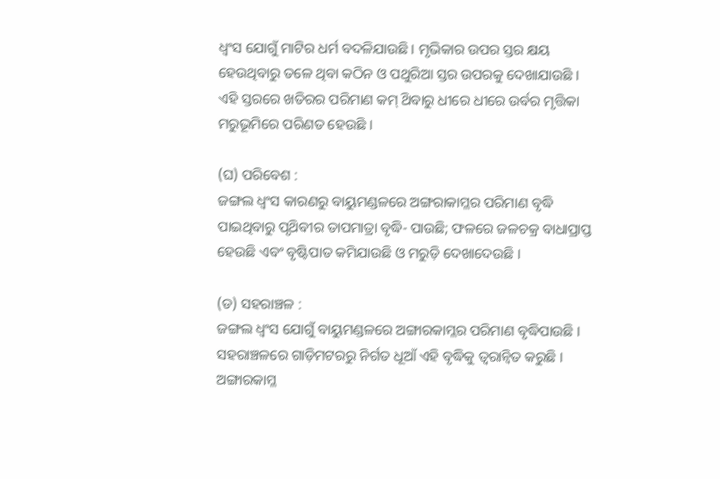ଧ୍ଵଂସ ଯୋଗୁଁ ମାଟିର ଧର୍ମ ବଦଳିଯାଉଛି । ମୃଭିକାର ଉପର ସ୍ତର କ୍ଷୟ ହେଉଥିବାରୁ ତଳେ ଥିବା କଠିନ ଓ ପଥୁରିଆ ସ୍ତର ଉପରକୁ ଦେଖାଯାଉଛି । ଏହି ସ୍ତରରେ ଖତିରର ପରିମାଣ କମ୍ ଥ‌ିବାରୁ ଧୀରେ ଧୀରେ ଉର୍ବର ମୃତ୍ତିକା ମରୁଭୂମିରେ ପରିଣତ ହେଉଛି ।

(ଘ) ପରିବେଶ :
ଜଙ୍ଗଲ ଧ୍ଵଂସ କାରଣରୁ ବାୟୁମଣ୍ଡଳରେ ଅଙ୍ଗରାକାମ୍ଳର ପରିମାଣ ବୃଦ୍ଧି ପାଇଥିବାରୁ ପୃଥ‌ିବୀର ତାପମାତ୍ରା ବୃଦ୍ଧି- ପାଉଛି; ଫଳରେ ଜଳଚକ୍ର ବାଧାପ୍ରାପ୍ତ ହେଉଛି ଏବଂ ବୃଷ୍ଟିପାତ କମିଯାଉଛି ଓ ମରୁଡ଼ି ଦେଖାଦେଉଛି ।

(ଡ) ସହରାଞ୍ଚଳ :
ଜଙ୍ଗଲ ଧ୍ୱଂସ ଯୋଗୁଁ ବାୟୁମଣ୍ଡଳରେ ଅଙ୍ଗାରକାମ୍ଳର ପରିମାଣ ବୃଦ୍ଧିପାଉଛି । ସହରାଞ୍ଚଳରେ ଗାଡ଼ିମଟରରୁ ନିର୍ଗତ ଧୂଆଁ ଏହି ବୃଦ୍ଧିକୁ ତ୍ୱରାନ୍ବିତ କରୁଛି । ଅଙ୍ଗାରକାମ୍ଳ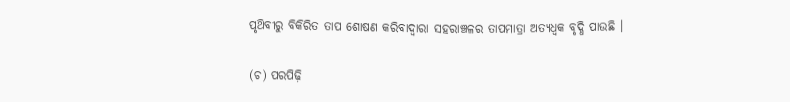ପୃଥ‌ିବୀରୁ ବିକିରିତ ତାପ ଶୋଷଣ କରିବାଦ୍ୱାରା ସହରାଞ୍ଚଳର ତାପମାତ୍ରା ଅତ୍ୟଧ୍ବକ ବୃଦ୍ଧି ପାଉଛି ।

(ଚ) ପରପିଢ଼ି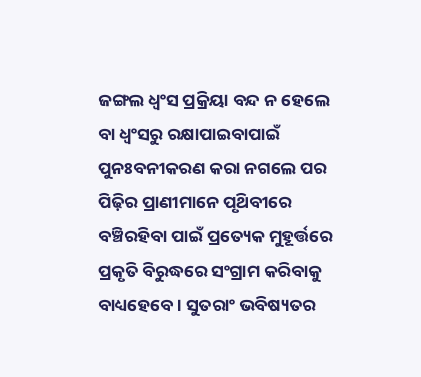ଜଙ୍ଗଲ ଧ୍ଵଂସ ପ୍ରକ୍ରିୟା ବନ୍ଦ ନ ହେଲେ ବା ଧ୍ଵଂସରୁ ରକ୍ଷାପାଇବାପାଇଁ ପୁନଃବନୀକରଣ କରା ନଗଲେ ପର ପିଢ଼ିର ପ୍ରାଣୀମାନେ ପୃଥ‌ିବୀରେ ବଞ୍ଚିରହିବା ପାଇଁ ପ୍ରତ୍ୟେକ ମୁହୂର୍ତ୍ତରେ ପ୍ରକୃତି ବିରୁଦ୍ଧରେ ସଂଗ୍ରାମ କରିବାକୁ ବାଧ୍ୟହେବେ । ସୁତରାଂ ଭବିଷ୍ୟତର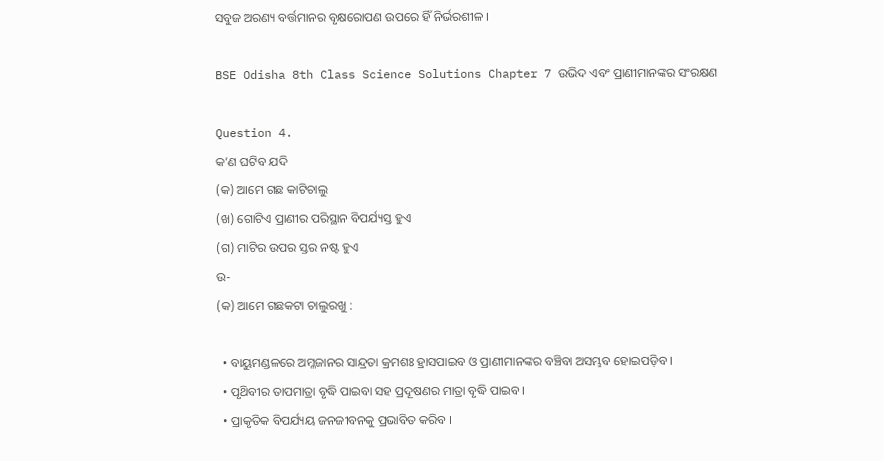ସବୁଜ ଅରଣ୍ୟ ବର୍ତ୍ତମାନର ବୃକ୍ଷରୋପଣ ଉପରେ ହିଁ ନିର୍ଭରଶୀଳ ।

BSE Odisha 8th Class Science Solutions Chapter 7 ଉଭିଦ ଏବଂ ପ୍ରାଣୀମାନଙ୍କର ସଂରକ୍ଷଣ

Question 4.
କ’ଣ ଘଟିବ ଯଦି
(କ) ଆମେ ଗଛ କାଟିଚାଲୁ
(ଖ) ଗୋଟିଏ ପ୍ରାଣୀର ପରିସ୍ଥାନ ବିପର୍ଯ୍ୟସ୍ତ ହୁଏ
(ଗ) ମାଟିର ଉପର ସ୍ତର ନଷ୍ଟ ହୁଏ
ଉ-
(କ) ଆମେ ଗଛକଟା ଚାଲୁରଖୁ :

  • ବାୟୁମଣ୍ଡଳରେ ଅମ୍ଳଜାନର ସାନ୍ଦ୍ରତା କ୍ରମଶଃ ହ୍ରାସପାଇବ ଓ ପ୍ରାଣୀମାନଙ୍କର ବଞ୍ଚିବା ଅସମ୍ଭବ ହୋଇପଡ଼ିବ ।
  • ପୃଥ‌ିବୀର ତାପମାତ୍ରା ବୃଦ୍ଧି ପାଇବା ସହ ପ୍ରଦୂଷଣର ମାତ୍ରା ବୃଦ୍ଧି ପାଇବ ।
  • ପ୍ରାକୃତିକ ବିପର୍ଯ୍ୟୟ ଜନଜୀବନକୁ ପ୍ରଭାବିତ କରିବ ।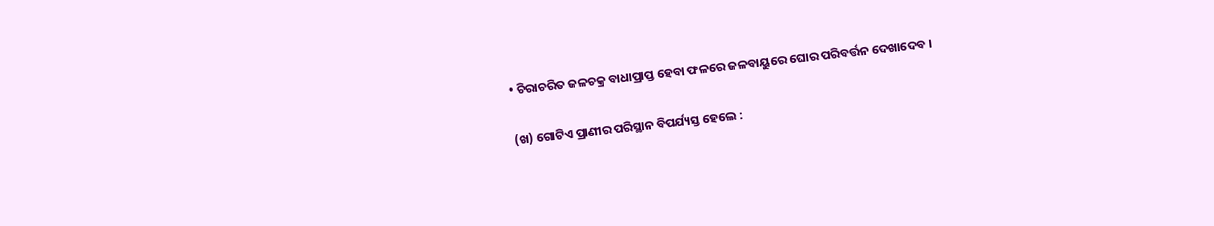• ଚିରାଚରିତ ଜଳଚକ୍ର ବାଧାପ୍ରାପ୍ତ ହେବା ଫଳରେ ଜଳବାୟୁରେ ଘୋର ପରିବର୍ତ୍ତନ ଦେଖାଦେବ ।

(ଖ) ଗୋଟିଏ ପ୍ରାଣୀର ପରିସ୍ଥାନ ବିପର୍ଯ୍ୟସ୍ତ ହେଲେ :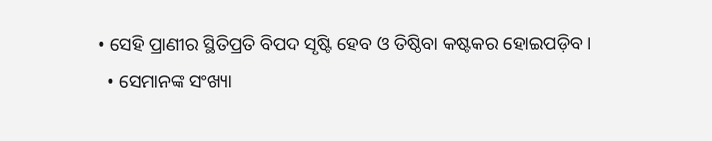• ସେହି ପ୍ରାଣୀର ସ୍ଥିତିପ୍ରତି ବିପଦ ସୃଷ୍ଟି ହେବ ଓ ତିଷ୍ଠିବା କଷ୍ଟକର ହୋଇପଡ଼ିବ ।
  • ସେମାନଙ୍କ ସଂଖ୍ୟା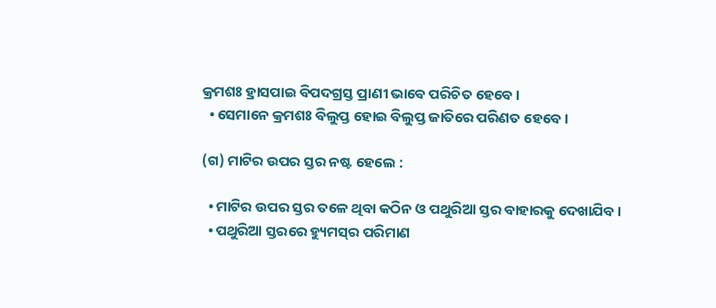କ୍ରମଶଃ ହ୍ରାସପାଇ ବିପଦଗ୍ରସ୍ତ ପ୍ରାଣୀ ଭାବେ ପରିଚିତ ହେବେ ।
  • ସେମାନେ କ୍ରମଶଃ ବିଲୁପ୍ତ ହୋଇ ବିଲୁପ୍ତ ଜାତିରେ ପରିଣତ ହେବେ ।

(ଗ) ମାଟିର ଉପର ସ୍ତର ନଷ୍ଟ ହେଲେ :

  • ମାଟିର ଉପର ସ୍ତର ତଳେ ଥିବା କଠିନ ଓ ପଥୁରିଆ ସ୍ତର ବାହାରକୁ ଦେଖାଯିବ ।
  • ପଥୁରିଆ ସ୍ତରରେ ହ୍ୟୁମସ୍‌ର ପରିମାଣ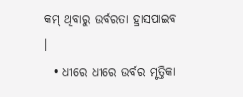କମ୍ ଥିବାରୁ ଉର୍ବରତା ହ୍ରାସପାଇବ ।
  • ଧୀରେ ଧୀରେ ଉର୍ବର ମୃତ୍ତିକା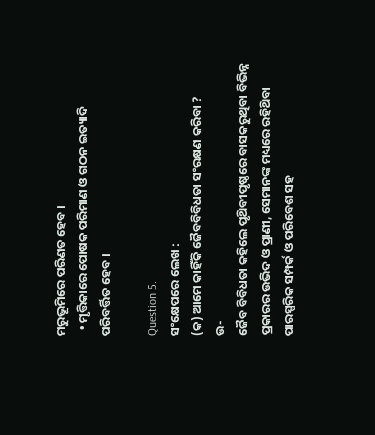ମରୁଭୂମିରେ ପରିଣତ ହେବ ।
  • ମୃତ୍ତିକାରେ ପୋଷକ ପରିମାଣ ଓ ଗଠନ ଇତ୍ୟାଦି ପରିବର୍ତ୍ତିତ ହେବ ।

Question 5.
ସଂକ୍ଷେପରେ ଲେଖ :
(କ) ଆମେ କାହିଁକି ଜୈବବିବିଧତା ସଂରକ୍ଷଣ କରିବା ?
ଉ-
ଜୈବ ବିବିଧତା କହିଲେ ପୃଥ‌ିବୀପୃଷ୍ଠରେ ବାସକରୁଥିବା ବିଭିନ୍ନ ପ୍ରକାରର ଉଭିଦ ଓ ପ୍ରାଣୀ, ସେମାନଙ୍କ ମଧ୍ୟରେ ରହିଥ‌ିବା ପାରସ୍ପରିକ ସମ୍ପର୍କ ଓ ପରିବେଶ ସହ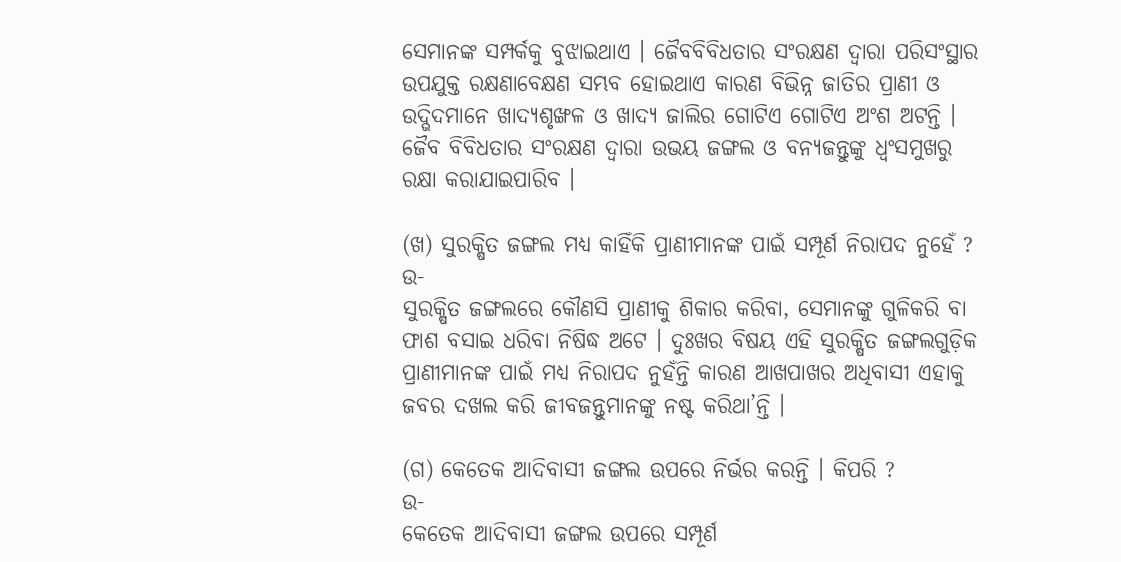ସେମାନଙ୍କ ସମ୍ପର୍କକୁ ବୁଝାଇଥାଏ । ଜୈବବିବିଧତାର ସଂରକ୍ଷଣ ଦ୍ଵାରା ପରିସଂସ୍ଥାର ଉପଯୁକ୍ତ ରକ୍ଷଣାବେକ୍ଷଣ ସମ୍ଭବ ହୋଇଥାଏ କାରଣ ବିଭିନ୍ନ ଜାତିର ପ୍ରାଣୀ ଓ ଉଦ୍ଭିଦମାନେ ଖାଦ୍ୟଶୃଙ୍ଖଳ ଓ ଖାଦ୍ୟ ଜାଲିର ଗୋଟିଏ ଗୋଟିଏ ଅଂଶ ଅଟନ୍ତି । ଜୈବ ବିବିଧତାର ସଂରକ୍ଷଣ ଦ୍ବାରା ଉଭୟ ଜଙ୍ଗଲ ଓ ବନ୍ୟଜନ୍ତୁଙ୍କୁ ଧ୍ୱଂସମୁଖରୁ ରକ୍ଷା କରାଯାଇପାରିବ ।

(ଖ) ସୁରକ୍ଷିତ ଜଙ୍ଗଲ ମଧ୍ୟ କାହିଁକି ପ୍ରାଣୀମାନଙ୍କ ପାଇଁ ସମ୍ପୂର୍ଣ ନିରାପଦ ନୁହେଁ ?
ଉ-
ସୁରକ୍ଷିତ ଜଙ୍ଗଲରେ କୌଣସି ପ୍ରାଣୀକୁ ଶିକାର କରିବା, ସେମାନଙ୍କୁ ଗୁଳିକରି ବା ଫାଶ ବସାଇ ଧରିବା ନିଷିଦ୍ଧ ଅଟେ । ଦୁଃଖର ବିଷୟ ଏହି ସୁରକ୍ଷିତ ଜଙ୍ଗଲଗୁଡ଼ିକ ପ୍ରାଣୀମାନଙ୍କ ପାଇଁ ମଧ୍ଯ ନିରାପଦ ନୁହଁନ୍ତି କାରଣ ଆଖପାଖର ଅଧିବାସୀ ଏହାକୁ ଜବର ଦଖଲ କରି ଜୀବଜନ୍ତୁମାନଙ୍କୁ ନଷ୍ଟ କରିଥା’ନ୍ତି ।

(ଗ) କେତେକ ଆଦିବାସୀ ଜଙ୍ଗଲ ଉପରେ ନିର୍ଭର କରନ୍ତି । କିପରି ?
ଉ-
କେତେକ ଆଦିବାସୀ ଜଙ୍ଗଲ ଉପରେ ସମ୍ପୂର୍ଣ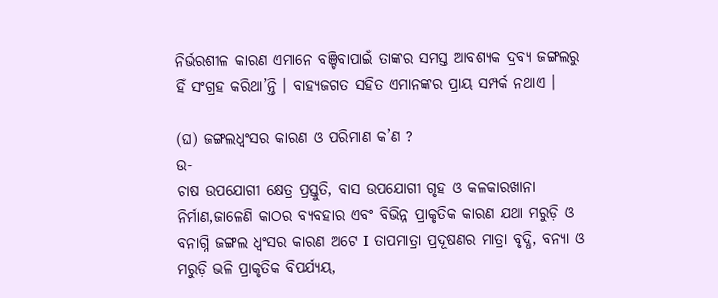ନିର୍ଭରଶୀଳ କାରଣ ଏମାନେ ବଞ୍ଚିବାପାଇଁ ତାଙ୍କର ସମସ୍ତ ଆବଶ୍ୟକ ଦ୍ରବ୍ଯ ଜଙ୍ଗଲରୁ ହିଁ ସଂଗ୍ରହ କରିଥା’ନ୍ତି । ବାହ୍ୟଜଗତ ସହିତ ଏମାନଙ୍କର ପ୍ରାୟ ସମ୍ପର୍କ ନଥାଏ ।

(ଘ) ଜଙ୍ଗଲଧ୍ୱଂସର କାରଣ ଓ ପରିମାଣ କ’ଣ ?
ଉ-
ଚାଷ ଉପଯୋଗୀ କ୍ଷେତ୍ର ପ୍ରସ୍ତୁତି, ବାସ ଉପଯୋଗୀ ଗୃହ ଓ କଳକାରଖାନା ନିର୍ମାଣ,ଜାଳେଣି କାଠର ବ୍ୟବହାର ଏବଂ ବିଭିନ୍ନ ପ୍ରାକୃତିକ କାରଣ ଯଥା ମରୁଡ଼ି ଓ ବନାଗ୍ନି ଜଙ୍ଗଲ ଧ୍ଵଂସର କାରଣ ଅଟେ I ତାପମାତ୍ରା ପ୍ରଦୂଷଣର ମାତ୍ରା ବୃଦ୍ଧି, ବନ୍ୟା ଓ ମରୁଡ଼ି ଭଳି ପ୍ରାକୃତିକ ବିପର୍ଯ୍ୟୟ,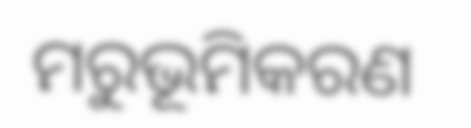ମରୁଭୂମିକରଣ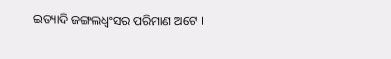ଇତ୍ୟାଦି ଜଙ୍ଗଲଧ୍ଵଂସର ପରିମାଣ ଅଟେ ।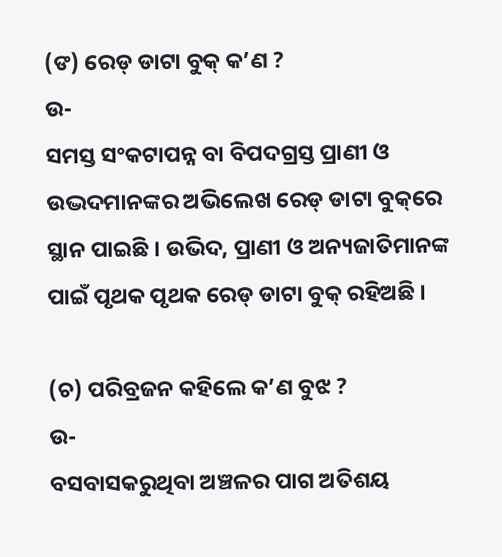(ଙ) ରେଡ୍ ଡାଟା ବୁକ୍ କ’ଣ ?
ଉ-
ସମସ୍ତ ସଂକଟାପନ୍ନ ବା ବିପଦଗ୍ରସ୍ତ ପ୍ରାଣୀ ଓ ଉଦ୍ଭଦମାନଙ୍କର ଅଭିଲେଖ ରେଡ୍ ଡାଟା ବୁକ୍‌ରେ ସ୍ଥାନ ପାଇଛି । ଉଭିଦ, ପ୍ରାଣୀ ଓ ଅନ୍ୟଜାତିମାନଙ୍କ ପାଇଁ ପୃଥକ ପୃଥକ ରେଡ୍ ଡାଟା ବୁକ୍ ରହିଅଛି ।

(ଚ) ପରିବ୍ରଜନ କହିଲେ କ’ଣ ବୁଝ ?
ଉ-
ବସବାସକରୁଥିବା ଅଞ୍ଚଳର ପାଗ ଅତିଶୟ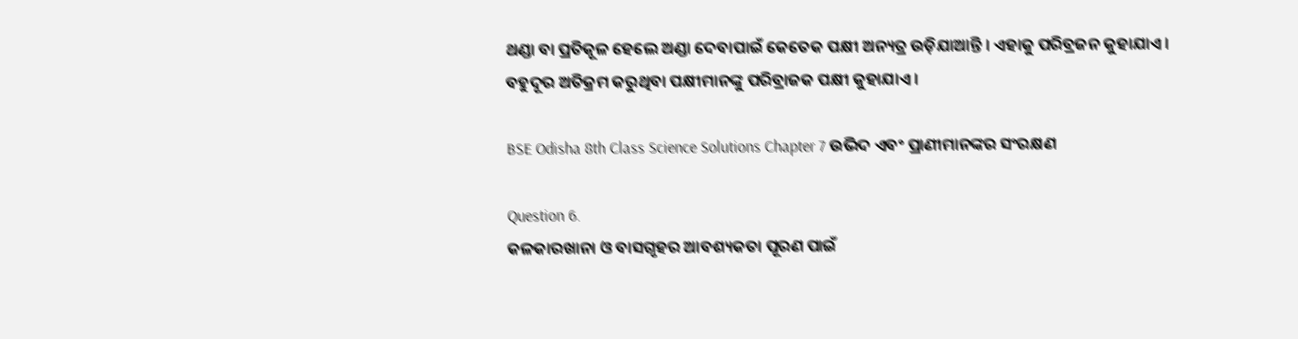ଥଣ୍ଡା ବା ପ୍ରତିକୂଳ ହେଲେ ଅଣ୍ଡା ଦେବାପାଇଁ କେତେକ ପକ୍ଷୀ ଅନ୍ୟତ୍ର ଉଡ଼ିଯାଆନ୍ତି । ଏହାକୁ ପରିବ୍ରଜନ କୁହାଯାଏ । ବହୁଦୂର ଅତିକ୍ରମ କରୁଥିବା ପକ୍ଷୀମାନଙ୍କୁ ପରିବ୍ରାଜକ ପକ୍ଷୀ କୁହାଯାଏ ।

BSE Odisha 8th Class Science Solutions Chapter 7 ଉଭିଦ ଏବଂ ପ୍ରାଣୀମାନଙ୍କର ସଂରକ୍ଷଣ

Question 6.
କଳକାରଖାନା ଓ ବାସଗୃହର ଆବଶ୍ୟକତା ପୂରଣ ପାଇଁ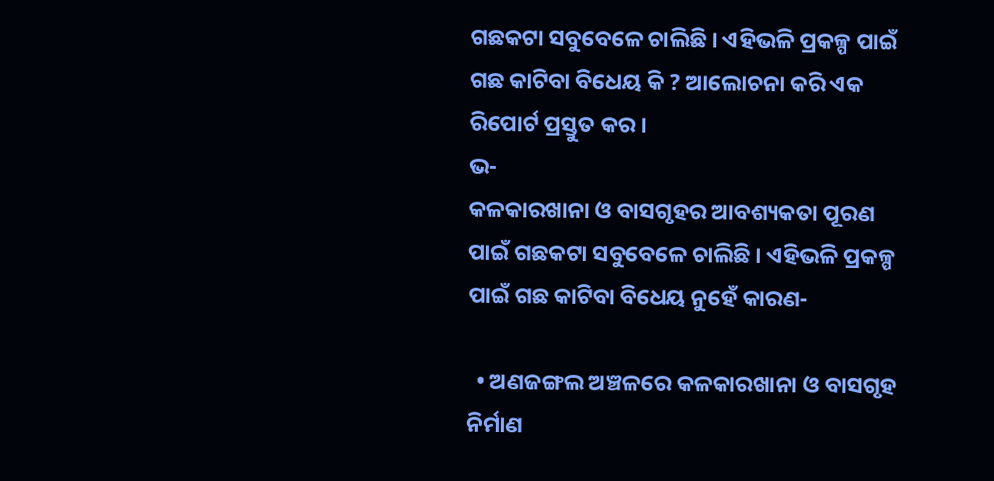ଗଛକଟା ସବୁବେଳେ ଚାଲିଛି । ଏହିଭଳି ପ୍ରକଳ୍ପ ପାଇଁ ଗଛ କାଟିବା ବିଧେୟ କି ? ଆଲୋଚନା କରି ଏକ ରିପୋର୍ଟ ପ୍ରସ୍ତୁତ କର ।
ଭ-
କଳକାରଖାନା ଓ ବାସଗୃହର ଆବଶ୍ୟକତା ପୂରଣ ପାଇଁ ଗଛକଟା ସବୁବେଳେ ଚାଲିଛି । ଏହିଭଳି ପ୍ରକଳ୍ପ ପାଇଁ ଗଛ କାଟିବା ବିଧେୟ ନୁହେଁ କାରଣ-

  • ଅଣଜଙ୍ଗଲ ଅଞ୍ଚଳରେ କଳକାରଖାନା ଓ ବାସଗୃହ ନିର୍ମାଣ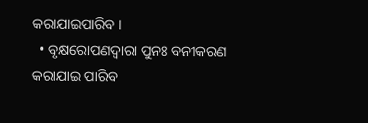କରାଯାଇପାରିବ ।
  • ବୃକ୍ଷରୋପଣଦ୍ୱାରା ପୁନଃ ବନୀକରଣ କରାଯାଇ ପାରିବ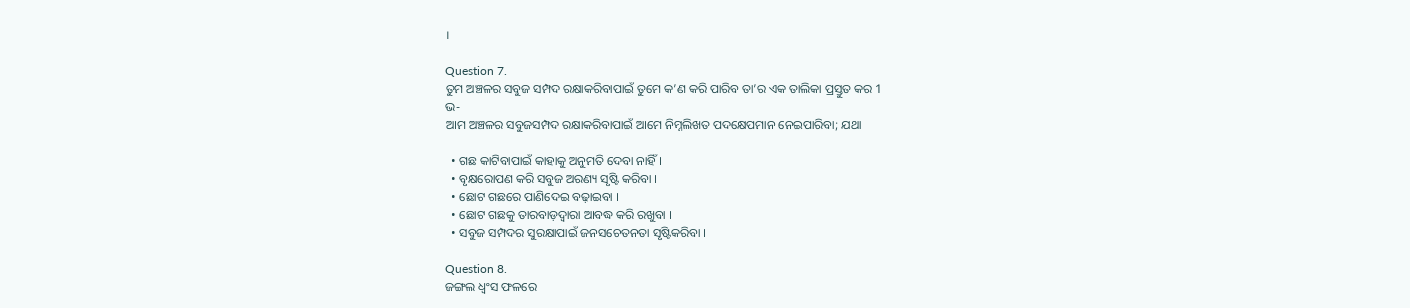।

Question 7.
ତୁମ ଅଞ୍ଚଳର ସବୁଜ ସମ୍ପଦ ରକ୍ଷାକରିବାପାଇଁ ତୁମେ କ’ଣ କରି ପାରିବ ତା’ର ଏକ ତାଲିକା ପ୍ରସ୍ତୁତ କର 1
ଭ-
ଆମ ଅଞ୍ଚଳର ସବୁଜସମ୍ପଦ ରକ୍ଷାକରିବାପାଇଁ ଆମେ ନିମ୍ନଲିଖତ ପଦକ୍ଷେପମାନ ନେଇପାରିବା; ଯଥା

  • ଗଛ କାଟିବାପାଇଁ କାହାକୁ ଅନୁମତି ଦେବା ନାହିଁ ।
  • ବୃକ୍ଷରୋପଣ କରି ସବୁଜ ଅରଣ୍ୟ ସୃଷ୍ଟି କରିବା ।
  • ଛୋଟ ଗଛରେ ପାଣିଦେଇ ବଢ଼ାଇବା ।
  • ଛୋଟ ଗଛକୁ ତାରବାଡ଼ଦ୍ୱାରା ଆବଦ୍ଧ କରି ରଖୁବା ।
  • ସବୁଜ ସମ୍ପଦର ସୁରକ୍ଷାପାଇଁ ଜନସଚେତନତା ସୃଷ୍ଟିକରିବା ।

Question 8.
ଜଙ୍ଗଲ ଧ୍ବଂସ ଫଳରେ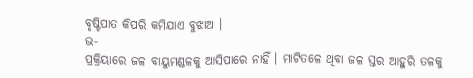ବୃଷ୍ଟିପାତ କିପରି କମିଯାଏ ବୁଝାଅ ।
ଭ-
ପ୍ରକ୍ରିୟାରେ ଜଳ ବାୟୁମଣ୍ଡଳକୁ ଆସିପାରେ ନାହିଁ । ମାଟିତଳେ ଥିବା ଜଳ ସ୍ତର ଆହୁରି ତଳକୁ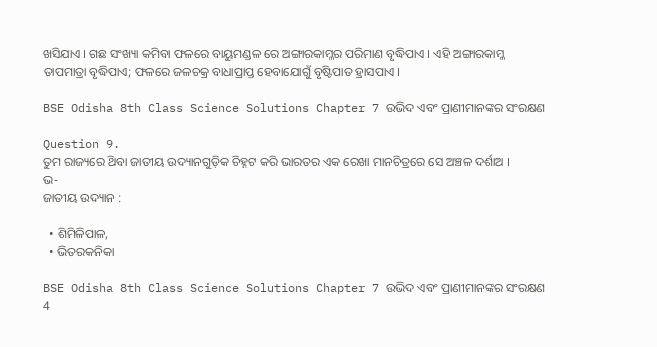ଖସିଯାଏ । ଗଛ ସଂଖ୍ୟା କମିବା ଫଳରେ ବାୟୁମଣ୍ଡଳ ରେ ଅଙ୍ଗାରକାମ୍ଳର ପରିମାଣ ବୃଦ୍ଧିପାଏ । ଏହି ଅଙ୍ଗାରକାମ୍ଳ ତାପମାତ୍ରା ବୃଦ୍ଧିପାଏ; ଫଳରେ ଜଳଚକ୍ର ବାଧାପ୍ରାପ୍ତ ହେବାଯୋଗୁଁ ବୃଷ୍ଟିପାତ ହ୍ରାସପାଏ ।

BSE Odisha 8th Class Science Solutions Chapter 7 ଉଭିଦ ଏବଂ ପ୍ରାଣୀମାନଙ୍କର ସଂରକ୍ଷଣ

Question 9.
ତୁମ ରାଜ୍ୟରେ ଥ‌ିବା ଜାତୀୟ ଉଦ୍ୟାନଗୁଡ଼ିକ ଚିହ୍ନଟ କରି ଭାରତର ଏକ ରେଖା ମାନଚିତ୍ରରେ ସେ ଅଞ୍ଚଳ ଦର୍ଶାଅ ।
ଭ-
ଜାତୀୟ ଉଦ୍ୟାନ :

  • ଶିମିଳିପାଳ,
  • ଭିତରକନିକା

BSE Odisha 8th Class Science Solutions Chapter 7 ଉଭିଦ ଏବଂ ପ୍ରାଣୀମାନଙ୍କର ସଂରକ୍ଷଣ 4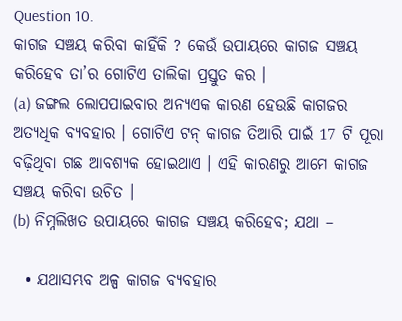Question 10.
କାଗଜ ସଞ୍ଚୟ କରିବା କାହିଁକି ? କେଉଁ ଉପାୟରେ କାଗଜ ସଞ୍ଚୟ କରିହେବ ତା’ର ଗୋଟିଏ ତାଲିକା ପ୍ରସ୍ତୁତ କର ।
(a) ଜଙ୍ଗଲ ଲୋପପାଇବାର ଅନ୍ୟଏକ କାରଣ ହେଉଛି କାଗଜର ଅତ୍ୟଧିକ ବ୍ୟବହାର । ଗୋଟିଏ ଟନ୍ କାଗଜ ତିଆରି ପାଇଁ 17 ଟି ପୂରା ବଢ଼ିଥିବା ଗଛ ଆବଶ୍ୟକ ହୋଇଥାଏ । ଏହି କାରଣରୁ ଆମେ କାଗଜ ସଞ୍ଚୟ କରିବା ଉଚିତ ।
(b) ନିମ୍ନଲିଖତ ଉପାୟରେ କାଗଜ ସଞ୍ଚୟ କରିହେବ; ଯଥା –

  • ଯଥାସମ୍ଭବ ଅଳ୍ପ କାଗଜ ବ୍ୟବହାର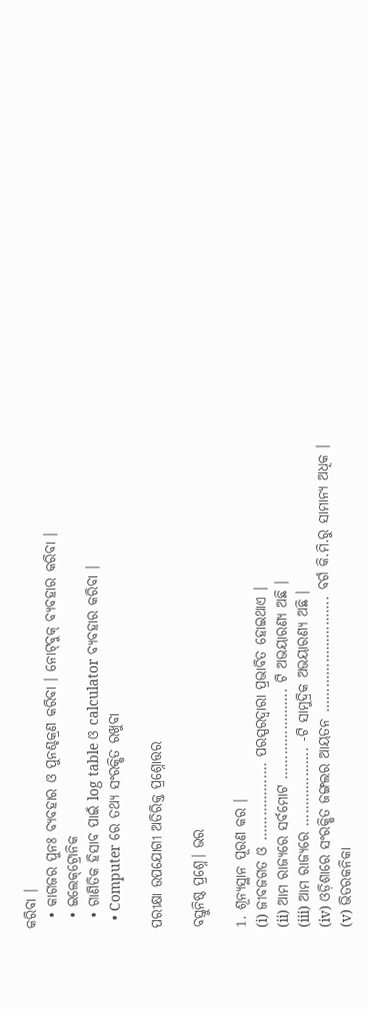କରିବା ।
  • କାଗଜର ପୁନଃ ବ୍ୟବହାର ଓ ପୁନଶ୍ଚକ୍ରଣ କରିବା । ନୋଟ୍‌ବୁକ୍‌ ବ୍ୟବହାର କରିବା ।
  • ଇଲେକ୍‌ଟ୍ରୋନିକ
  • ଗାଣିତିକ ହିସାବ ପାଇଁ log table ଓ calculator ବ୍ୟବହାର କରିବା ।
  • Computer ରେ ତଥ୍ୟ ସଂରକ୍ଷିତ ରଖୁବା

ପରୀକ୍ଷା ଉପଯୋଗୀ ଅତିରିକ୍ତ ପ୍ରଶ୍ନୋତ୍ତର

ବସ୍ତୁନିଷ୍ଠ ପ୍ରଶ୍ନେ। ଭର

1. ଶୂନ୍ୟସ୍ଥାନ ପୂରଣ କର ।
(i) ଜୀବଜଗତ ଓ ………………. ପରସ୍ପରଦ୍ଵାରା ପ୍ରଭାବିତ ହୋଇଥାଏ ।
(ii) ଆମ ରାଜ୍ୟରେ ସର୍ବମୋଟ …………………. ଟି ଅଭୟାରଣ୍ୟ ଅଛି ।
(iii) ଆମ ରାଜ୍ୟରେ ………………. -ଟି ସାମୁଦ୍ରିକ ଅଭୟାରଣ୍ୟ ଅଛି ।
(iv) ଓଡ଼ିଶାରେ ସଂରକ୍ଷିତ ଜଙ୍ଗଲର ଆୟତନ ………………………. ବର୍ଗ କି.ମି.ରୁ ସାମାନ୍ୟ ଅଧିକ ।
(v) ଭିତରକନିକା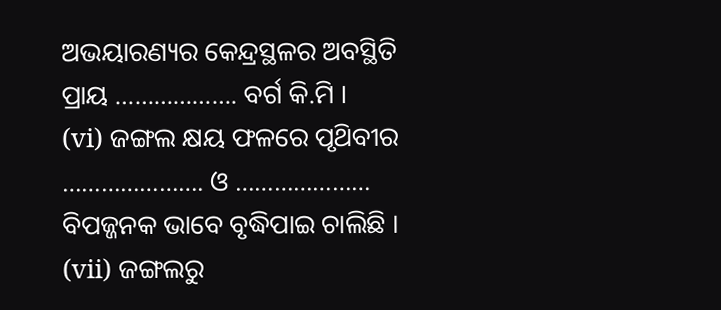ଅଭୟାରଣ୍ୟର କେନ୍ଦ୍ରସ୍ଥଳର ଅବସ୍ଥିତି ପ୍ରାୟ ………………. ବର୍ଗ କି.ମି ।
(vi) ଜଙ୍ଗଲ କ୍ଷୟ ଫଳରେ ପୃଥ‌ିବୀର …………………. ଓ ………………… ବିପଜ୍ଜନକ ଭାବେ ବୃଦ୍ଧିପାଇ ଚାଲିଛି ।
(vii) ଜଙ୍ଗଲରୁ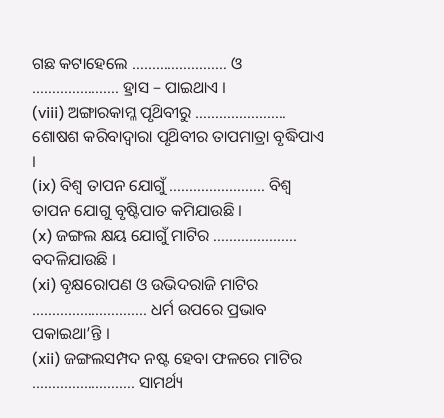ଗଛ କଟାହେଲେ …………………… ଓ …………………. ହ୍ରାସ – ପାଇଥାଏ ।
(viii) ଅଙ୍ଗାରକାମ୍ଳ ପୃଥ‌ିବୀରୁ ………………….. ଶୋଷଶ କରିବାଦ୍ୱାରା ପୃଥ‌ିବୀର ତାପମାତ୍ରା ବୃଦ୍ଧିପାଏ ।
(ix) ବିଶ୍ଵ ତାପନ ଯୋଗୁଁ …………………… ବିଶ୍ବ ତାପନ ଯୋଗୁ ବୃଷ୍ଟିପାତ କମିଯାଉଛି ।
(x) ଜଙ୍ଗଲ କ୍ଷୟ ଯୋଗୁଁ ମାଟିର ………………… ବଦଳିଯାଉଛି ।
(xi) ବୃକ୍ଷରୋପଣ ଓ ଉଭିଦରାଜି ମାଟିର ……………………….. ଧର୍ମ ଉପରେ ପ୍ରଭାବ ପକାଇଥା’ନ୍ତି ।
(xii) ଜଙ୍ଗଲସମ୍ପଦ ନଷ୍ଟ ହେବା ଫଳରେ ମାଟିର …………………….. ସାମର୍ଥ୍ୟ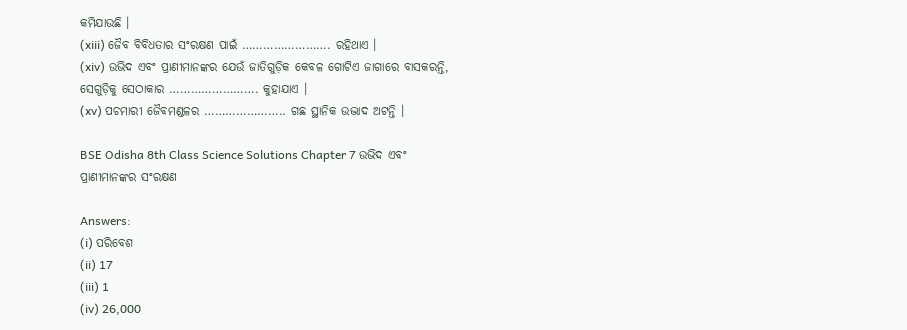କମିଯାଉଛି ।
(xiii) ଜୈବ ବିବିଧତାର ସଂରକ୍ଷଣ ପାଇଁ ……………………. ରହିଥାଏ ।
(xiv) ଉଭିଦ ଏବଂ ପ୍ରାଣୀମାନଙ୍କର ଯେଉଁ ଜାତିଗୁଡ଼ିକ କେବଳ ଗୋଟିଏ ଜାଗାରେ ବାସକରନ୍ତି, ସେଗୁଡ଼ିକୁ ସେଠାକାର ……………………. କୁହାଯାଏ ।
(xv) ପଚମାରୀ ଜୈବମଣ୍ଡଳର ………………….. ଗଛ ସ୍ଥାନିକ ଉଦ୍ଭାଦ ଅଟନ୍ତି ।

BSE Odisha 8th Class Science Solutions Chapter 7 ଉଭିଦ ଏବଂ ପ୍ରାଣୀମାନଙ୍କର ସଂରକ୍ଷଣ

Answers:
(i) ପରିବେଶ
(ii) 17
(iii) 1
(iv) 26,000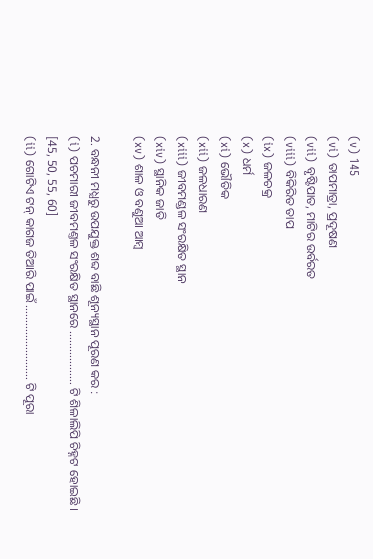(v) 145
(vi) ତାପମାତ୍ରା, ପ୍ରଦୂଷଣ
(vii) ବୃଷ୍ଟିପାତ, ମାଟିର ଉର୍ବରତ
(viii) ବିକିରିତ ତାପ
(ix) ଜଳଚକ୍ର
(x) ଧର୍ମ
(xi) ଭୌତିକ
(xii) ଜଳଧାରଣ
(xiii) ଜୀବମଣ୍ଡଳ ସଂରକ୍ଷିତ ସ୍ଥାନ
(xiv) ସ୍ଥାନିକ ଜାତି
(xv) ଶାଳ ଓ ବଣୁଆ ଆମ୍ବ

2. ବନ୍ଧନୀ ମଧ୍ଯରୁ ଉପଯୁକ୍ତ ଶବ୍ଦ ବାଛି ଶୂନ୍ୟସ୍ଥାନ ପୂରଣ କର :
(i) ପଚମାରୀ ଜୀବମଣ୍ତଳ ସଂରକ୍ଷିତ ସ୍ଥାନରେ ……………… ଟି ଶିଳାଲିପି ଚିହ୍ନଟ ହୋଇଛି । [45, 50, 55, 60]
(ii) ଗୋଟିଏ ଟନ୍ କାଗଜ ତିଆରି ପାଇଁ ……………………. ଟି ପୂରା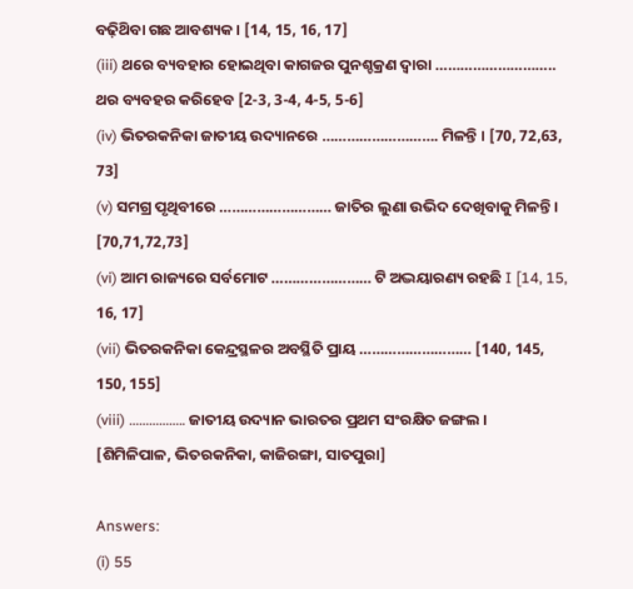ବଢ଼ିଥ‌ିବା ଗଛ ଆବଶ୍ୟକ । [14, 15, 16, 17]
(iii) ଥରେ ବ୍ୟବହାର ହୋଇଥିବା କାଗଜର ପୁନଶ୍ଚକ୍ରଣ ଦ୍ଵାରା ……………………….. ଥର ବ୍ୟବହର କରିହେବ [2-3, 3-4, 4-5, 5-6]
(iv) ଭିତରକନିକା ଜାତୀୟ ଉଦ୍ୟାନରେ ………………………. ମିଳନ୍ତି । [70, 72,63, 73]
(v) ସମଗ୍ର ପୃଥିବୀରେ ……………………… ଜାତିର ଲୁଣା ଉଭିଦ ଦେଖିବାକୁ ମିଳନ୍ତି । [70,71,72,73]
(vi) ଆମ ରାଜ୍ୟରେ ସର୍ବମୋଟ …………………… ଟି ଅଦ୍ଭୟାରଣ୍ୟ ରହଛି I [14, 15, 16, 17]
(vii) ଭିତରକନିକା କେନ୍ଦ୍ରସ୍ଥଳର ଅବସ୍ଥିତି ପ୍ରାୟ ……………………… [140, 145, 150, 155]
(viii) …………….. ଜାତୀୟ ଉଦ୍ୟାନ ଭାରତର ପ୍ରଥମ ସଂରକ୍ଷିତ ଜଙ୍ଗଲ । [ଶିମିଳିପାଳ, ଭିତରକନିକା, କାଜିରଙ୍ଗା, ସାତପୁରା]

Answers:
(i) 55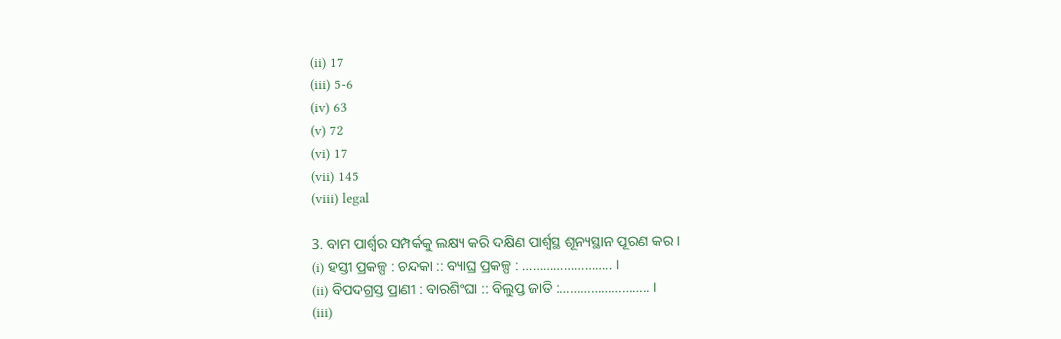(ii) 17
(iii) 5-6
(iv) 63
(v) 72
(vi) 17
(vii) 145
(viii) legal

3. ବାମ ପାର୍ଶ୍ଵର ସମ୍ପର୍କକୁ ଲକ୍ଷ୍ୟ କରି ଦକ୍ଷିଣ ପାର୍ଶ୍ୱସ୍ଥ ଶୂନ୍ୟସ୍ଥାନ ପୂରଣ କର ।
(i) ହସ୍ତୀ ପ୍ରକଳ୍ପ : ଚନ୍ଦକା :: ବ୍ୟାଘ୍ର ପ୍ରକଳ୍ପ : …………………….. ।
(ii) ବିପଦଗ୍ରସ୍ତ ପ୍ରାଣୀ : ବାରଶିଂଘା :: ବିଲୁପ୍ତ ଜାତି :…………………….. ।
(iii)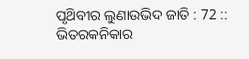ପୃଥ‌ିବୀର ଲୁଣାଉଭିଦ ଜାତି : 72 :: ଭିତରକନିକାର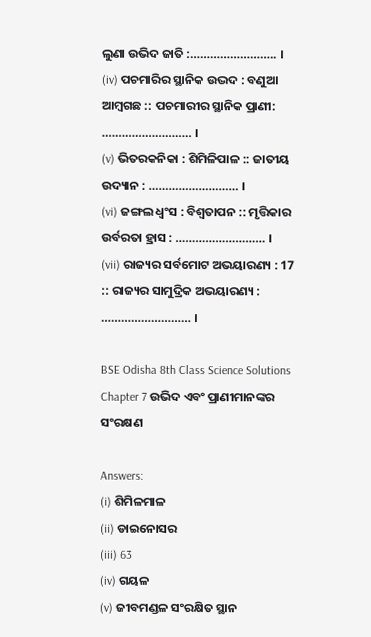ଲୁଣା ଉଭିଦ ଜାତି :…………………….. ।
(iv) ପଚମାରିର ସ୍ଥାନିକ ଉଦ୍ଭଦ : ବଣୁଆ ଆମ୍ବଗଛ :: ପଚମାରୀର ସ୍ଥାନିକ ପ୍ରାଣୀ: ……………………… ।
(v) ଭିତରକନିକା : ଶିମିଳିପାଳ :: ଜାତୀୟ ଉଦ୍ୟାନ : ……………………… ।
(vi) ଜଙ୍ଗଲ ଧ୍ବଂସ : ବିଶ୍ୱତାପନ :: ମୃତ୍ତିକାର ଉର୍ବରତା ହ୍ରାସ : ……………………… ।
(vii) ରାଜ୍ୟର ସର୍ବମୋଟ ଅଭୟାରଣ୍ୟ : 17 :: ରାଜ୍ୟର ସାମୁଦ୍ରିକ ଅଭୟାରଣ୍ୟ : ……………………… ।

BSE Odisha 8th Class Science Solutions Chapter 7 ଉଭିଦ ଏବଂ ପ୍ରାଣୀମାନଙ୍କର ସଂରକ୍ଷଣ

Answers:
(i) ଶିମିଳମାଳ
(ii) ଡାଇନୋସର
(iii) 63
(iv) ଗୟଳ
(v) ଜୀବମଣ୍ଡଳ ସଂରକ୍ଷିତ ସ୍ଥାନ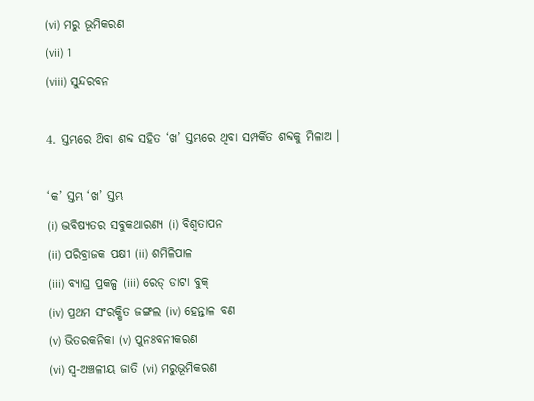(vi) ମରୁ ଭୂମିକରଣ
(vii) 1
(viii) ସୁନ୍ଦରବନ

4. ସ୍ତମ୍ଭରେ ଥ‌ିବା ଶବ୍ଦ ସହିତ ‘ଖ’ ସ୍ତମ୍ଭରେ ଥିବା ସମ୍ପର୍କିତ ଶବ୍ଦକୁ ମିଳାଅ ।

‘କ’ ସ୍ତମ୍ଭ ‘ଖ’ ସ୍ତମ୍ଭ
(i) ଦ୍ଭବିଷ୍ୟତର ସବୁକଥାରଣ୍ୟ (i) ବିଶ୍ୱତାପନ
(ii) ପରିବ୍ରାଜକ ପକ୍ଷୀ (ii) ଶମିଳିପାଳ
(iii) ବ୍ୟାଘ୍ର ପ୍ରକଳ୍ପ (iii) ରେଡ୍ ଡାଟା ବୁକ୍
(iv) ପ୍ରଥମ ସଂରକ୍ଷିତ ଜଙ୍ଗଲ (iv) ହେନ୍ତାଳ ବଣ
(v) ଭିତରକନିକା (v) ପୁନଃବନୀକରଣ
(vi) ସ୍ୱ-ଅଞ୍ଚଳୀୟ ଜାତି (vi) ମରୁଭୂମିକରଣ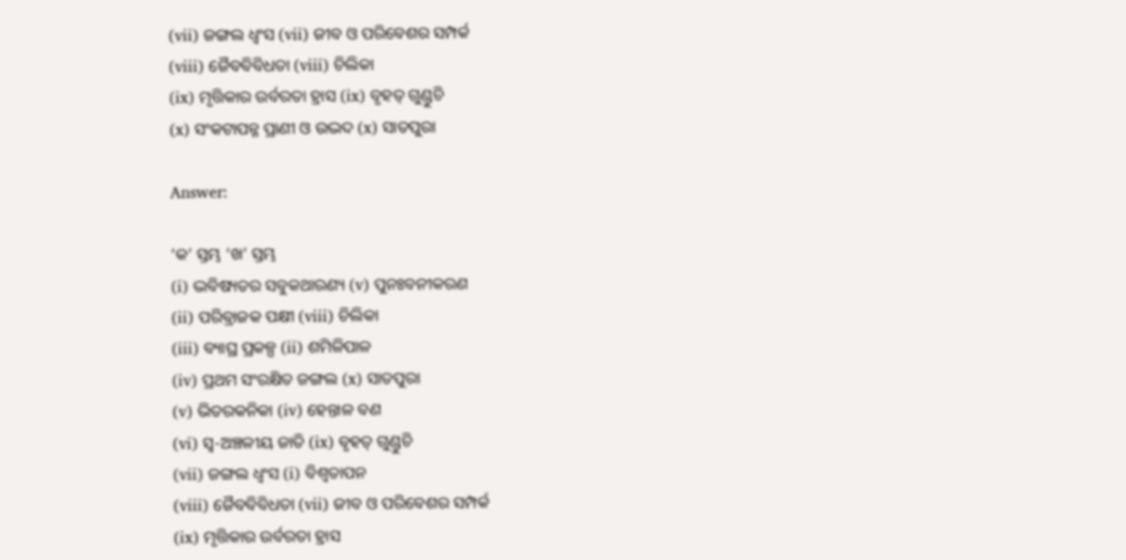(vii) ଜଙ୍ଗଲ ଧ୍ବଂସ (vii) ଜୀବ ଓ ପରିବେଶର ସମ୍ପର୍କ
(viii) ଜୈବବିବିଧତା (viii) ଚିଲିକା
(ix) ମୃତ୍ତିକାର ଉର୍ବରତା ହ୍ରାସ (ix) ବୃହତ୍ ଗୁଣ୍ଡୁଚି
(x) ସଂକଟାପନ୍ନ ପ୍ରାଣୀ ଓ ଉଦ୍ଭଦ (x) ସାତପୁରା

Answer:

‘କ’ ସ୍ତମ୍ଭ ‘ଖ’ ସ୍ତମ୍ଭ
(i) ଦ୍ଭବିଷ୍ୟତର ସବୁକଥାରଣ୍ୟ (v) ପୁନଃବନୀକରଣ
(ii) ପରିବ୍ରାଜକ ପକ୍ଷୀ (viii) ଚିଲିକା
(iii) ବ୍ୟାଘ୍ର ପ୍ରକଳ୍ପ (ii) ଶମିଳିପାଳ
(iv) ପ୍ରଥମ ସଂରକ୍ଷିତ ଜଙ୍ଗଲ (x) ସାତପୁରା
(v) ଭିତରକନିକା (iv) ହେନ୍ତାଳ ବଣ
(vi) ସ୍ୱ-ଅଞ୍ଚଳୀୟ ଜାତି (ix) ବୃହତ୍ ଗୁଣ୍ଡୁଚି
(vii) ଜଙ୍ଗଲ ଧ୍ବଂସ (i) ବିଶ୍ୱତାପନ
(viii) ଜୈବବିବିଧତା (vii) ଜୀବ ଓ ପରିବେଶର ସମ୍ପର୍କ
(ix) ମୃତ୍ତିକାର ଉର୍ବରତା ହ୍ରାସ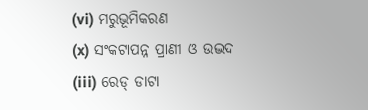(vi) ମରୁଭୂମିକରଣ
(x) ସଂକଟାପନ୍ନ ପ୍ରାଣୀ ଓ ଉଦ୍ଭଦ (iii) ରେଡ୍ ଡାଟା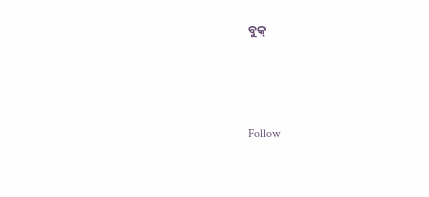ବୁକ୍



Follow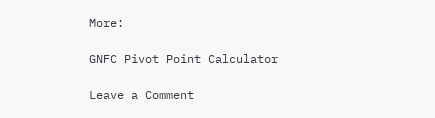More:

GNFC Pivot Point Calculator

Leave a Comment